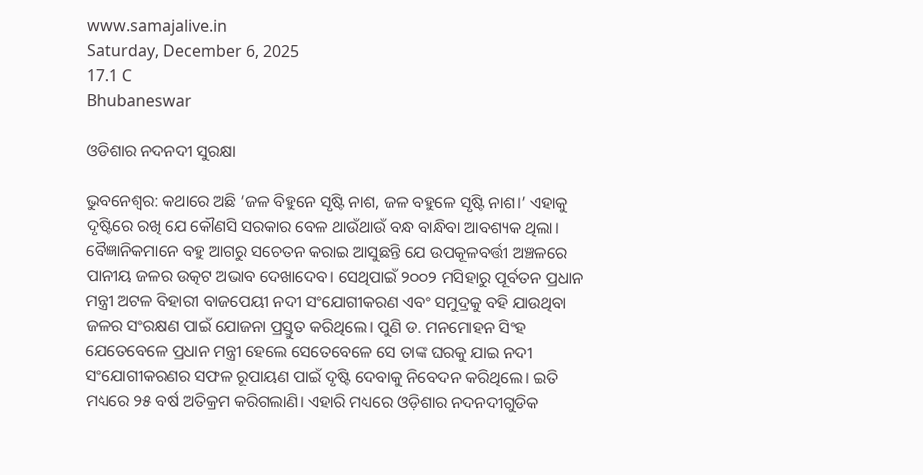www.samajalive.in
Saturday, December 6, 2025
17.1 C
Bhubaneswar

ଓଡିଶାର ନଦନଦୀ ସୁରକ୍ଷା

ଭୁବନେଶ୍ଵର: କଥାରେ ଅଛି ‘ଜଳ ବିହୁନେ ସୃଷ୍ଟି ନାଶ, ଜଳ ବହୁଳେ ସୃଷ୍ଟି ନାଶ।’ ଏହାକୁ ଦୃଷ୍ଟିରେ ରଖି ଯେ କୌଣସି ସରକାର ବେଳ ଥାଉଁଥାଉଁ ବନ୍ଧ ବାନ୍ଧିବା ଆବଶ୍ୟକ ଥିଲା। ବୈଜ୍ଞାନିକମାନେ ବହୁ ଆଗରୁ ସଚେତନ କରାଇ ଆସୁଛନ୍ତି ଯେ ଉପକୂଳବର୍ତ୍ତୀ ଅଞ୍ଚଳରେ ପାନୀୟ ଜଳର ଉତ୍କଟ ଅଭାବ ଦେଖାଦେବ। ସେଥିପାଇଁ ୨୦୦୨ ମସିହାରୁ ପୂର୍ବତନ ପ୍ରଧାନ ମନ୍ତ୍ରୀ ଅଟଳ ବିହାରୀ ବାଜପେୟୀ ନଦୀ ସଂଯୋଗୀକରଣ ଏବଂ ସମୁଦ୍ରକୁ ବହି ଯାଉଥିବା ଜଳର ସଂରକ୍ଷଣ ପାଇଁ ଯୋଜନା ପ୍ରସ୍ତୁତ କରିଥିଲେ। ପୁଣି ଡ. ମନମୋହନ ସିଂହ ଯେତେବେଳେ ପ୍ରଧାନ ମନ୍ତ୍ରୀ ହେଲେ ସେତେବେଳେ ସେ ତାଙ୍କ ଘରକୁ ଯାଇ ନଦୀ ସଂଯୋଗୀକରଣର ସଫଳ ରୂପାୟଣ ପାଇଁ ଦୃଷ୍ଟି ଦେବାକୁ ନିବେଦନ କରିଥିଲେ। ଇତି ମଧ୍ୟରେ ୨୫ ବର୍ଷ ଅତିକ୍ରମ କରିଗଲାଣି। ଏହାରି ମଧ୍ୟରେ ଓଡ଼ିଶାର ନଦନଦୀଗୁଡିକ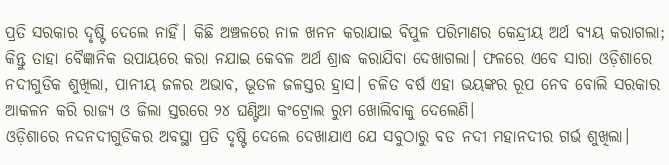ପ୍ରତି ସରକାର ଦୃଷ୍ଟି ଦେଲେ ନାହିଁ। କିଛି ଅଞ୍ଚଳରେ ନାଳ ଖନନ କରାଯାଇ ବିପୁଳ ପରିମାଣର କେନ୍ଦ୍ରୀୟ ଅର୍ଥ ବ୍ୟୟ କରାଗଲା; କିନ୍ତୁ ତାହା ବୈଜ୍ଞାନିକ ଉପାୟରେ କରା ନଯାଇ କେବଳ ଅର୍ଥ ଶ୍ରାଦ୍ଧ କରାଯିବା ଦେଖାଗଲା। ଫଳରେ ଏବେ ସାରା ଓଡ଼ିଶାରେ ନଦୀଗୁଡିକ ଶୁଖିଲା, ପାନୀୟ ଜଳର ଅଭାବ, ଭୂତଳ ଜଳସ୍ତର ହ୍ରାସ। ଚଳିତ ବର୍ଷ ଏହା ଭୟଙ୍କର ରୂପ ନେବ ବୋଲି ସରକାର ଆକଳନ କରି ରାଜ୍ୟ ଓ ଜିଲା ସ୍ତରରେ ୨୪ ଘଣ୍ଟିଆ କଂଟ୍ରୋଲ ରୁମ ଖୋଲିବାକୁ ଦେଲେଣି।
ଓଡ଼ିଶାରେ ନଦନଦୀଗୁଡିକର ଅବସ୍ଥା ପ୍ରତି ଦୃଷ୍ଟି ଦେଲେ ଦେଖାଯାଏ ଯେ ସବୁଠାରୁ ବଡ ନଦୀ ମହାନଦୀର ଗର୍ଭ ଶୁଖିଲା।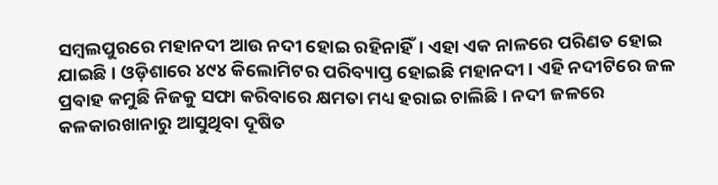ସମ୍ବଲପୁରରେ ମହାନଦୀ ଆଉ ନଦୀ ହୋଇ ରହିନାହିଁ। ଏହା ଏକ ନାଳରେ ପରିଣତ ହୋଇ ଯାଇଛି। ଓଡ଼ିଶାରେ ୪୯୪ କିଲୋମିଟର ପରିବ୍ୟାପ୍ତ ହୋଇଛି ମହାନଦୀ। ଏହି ନଦୀଟିରେ ଜଳ ପ୍ରବାହ କମୁଛି ନିଜକୁ ସଫା କରିବାରେ କ୍ଷମତା ମଧ୍ୟ ହରାଇ ଚାଲିଛି। ନଦୀ ଜଳରେ କଳକାରଖାନାରୁ ଆସୁଥିବା ଦୂଷିତ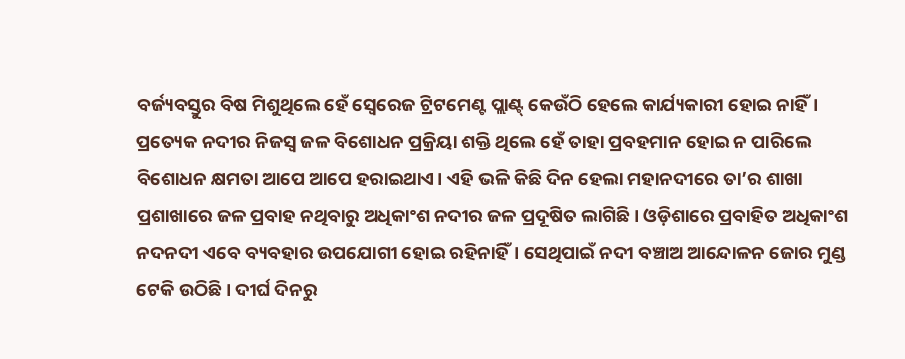ବର୍ଜ୍ୟବସ୍ତୁର ବିଷ ମିଶୁଥିଲେ ହେଁ ସ୍ୱେରେଜ ଟ୍ରିଟମେଣ୍ଟ ପ୍ଲାଣ୍ଟ୍‌ କେଉଁଠି ହେଲେ କାର୍ଯ୍ୟକାରୀ ହୋଇ ନାହିଁ। ପ୍ରତ୍ୟେକ ନଦୀର ନିଜସ୍ୱ ଜଳ ବିଶୋଧନ ପ୍ରକ୍ରିୟା ଶକ୍ତି ଥିଲେ ହେଁ ତାହା ପ୍ରବହମାନ ହୋଇ ନ ପାରିଲେ ବିଶୋଧନ କ୍ଷମତା ଆପେ ଆପେ ହରାଇଥାଏ। ଏହି ଭଳି କିଛି ଦିନ ହେଲା ମହାନଦୀରେ ତା’ର ଶାଖା ପ୍ରଶାଖାରେ ଜଳ ପ୍ରବାହ ନଥିବାରୁ ଅଧିକାଂଶ ନଦୀର ଜଳ ପ୍ରଦୂଷିତ ଲାଗିଛି। ଓଡ଼ିଶାରେ ପ୍ରବାହିତ ଅଧିକାଂଶ ନଦନଦୀ ଏବେ ବ୍ୟବହାର ଉପଯୋଗୀ ହୋଇ ରହିନାହିଁ। ସେଥିପାଇଁ ନଦୀ ବଞ୍ଚାଅ ଆନ୍ଦୋଳନ ଜୋର ମୁଣ୍ଡ ଟେକି ଉଠିଛି। ଦୀର୍ଘ ଦିନରୁ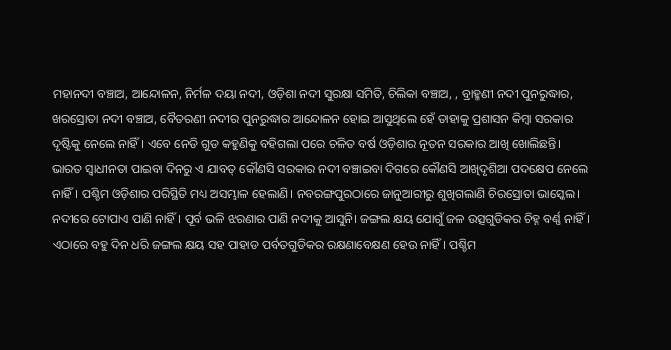ମହାନଦୀ ବଞ୍ଚାଅ, ଆନ୍ଦୋଳନ, ନିର୍ମଳ ଦୟା ନଦୀ, ଓଡ଼ିଶା ନଦୀ ସୁରକ୍ଷା ସମିତି, ଚିଲିକା ବଞ୍ଚାଅ, , ବ୍ରାହ୍ମଣୀ ନଦୀ ପୁନରୁଦ୍ଧାର, ଖରସ୍ରୋତା ନଦୀ ବଞ୍ଚାଅ, ବୈତରଣୀ ନଦୀର ପୁନରୁଦ୍ଧାର ଆନ୍ଦୋଳନ ହୋଇ ଆସୁଥିଲେ ହେଁ ତାହାକୁ ପ୍ରଶାସନ କିମ୍ବା ସରକାର ଦୃଷ୍ଟିକୁ ନେଲେ ନାହିଁ। ଏବେ ନେଡି ଗୁଡ କହୁଣିକୁ ବହିଗଲା ପରେ ଚଳିତ ବର୍ଷ ଓଡ଼ିଶାର ନୂତନ ସରକାର ଆଖି ଖୋଲିଛନ୍ତି।
ଭାରତ ସ୍ୱାଧୀନତା ପାଇବା ଦିନରୁ ଏ ଯାବତ୍‌ କୌଣସି ସରକାର ନଦୀ ବଞ୍ଚାଇବା ଦିଗରେ କୌଣସି ଆଖିଦୃଶିଆ ପଦକ୍ଷେପ ନେଲେ ନାହିଁ। ପଶ୍ଚିମ ଓଡ଼ିଶାର ପରିସ୍ଥିତି ମଧ୍ୟ ଅସମ୍ଭାଳ ହେଲାଣି। ନବରଙ୍ଗପୁରଠାରେ ଜାନୁଆରୀରୁ ଶୁଖିଗଲାଣି ଚିରସ୍ରୋତା ଭାସ୍କେଲ। ନଦୀରେ ଟୋପାଏ ପାଣି ନାହିଁ। ପୂର୍ବ ଭଳି ଝରଣାର ପାଣି ନଦୀକୁ ଆସୁନି। ଜଙ୍ଗଲ କ୍ଷୟ ଯୋଗୁଁ ଜଳ ଉତ୍ସଗୁଡିକର ଚିହ୍ନ ବର୍ଣ୍ଣ ନାହିଁ। ଏଠାରେ ବହୁ ଦିନ ଧରି ଜଙ୍ଗଲ କ୍ଷୟ ସହ ପାହାଡ ପର୍ବତଗୁଡିକର ରକ୍ଷଣାବେକ୍ଷଣ ହେଉ ନାହିଁ। ପଶ୍ଚିମ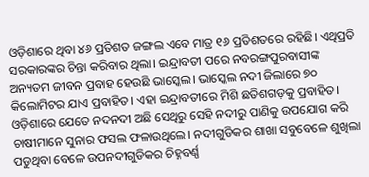ଓଡ଼ିଶାରେ ଥିବା ୪୬ ପ୍ରତିଶତ ଜଙ୍ଗଲ ଏବେ ମାତ୍ର ୧୬ ପ୍ରତିଶତରେ ରହିଛି। ଏଥିପ୍ରତି ସରକାରଙ୍କର ଚିନ୍ତା କରିବାର ଥିଲା। ଇନ୍ଦ୍ରାବତୀ ପରେ ନବରଙ୍ଗପୁରବାସୀଙ୍କ ଅନ୍ୟତମ ଜୀବନ ପ୍ରବାହ ହେଉଛି ଭାସ୍କେଲ। ଭାସ୍କେଲ ନଦୀ ଜିଲାରେ ୭୦ କିଲୋମିଟର ଯାଏ ପ୍ରବାହିତ। ଏହା ଇନ୍ଦ୍ରାବତୀରେ ମିଶି ଛତିଶଗଡ଼କୁ ପ୍ରବାହିତ। ଓଡ଼ିଶାରେ ଯେତେ ନଦନଦୀ ଅଛି ସେଥିରୁ ସେହି ନଦୀରୁ ପାଣିକୁ ଉପଯୋଗ କରି ଚାଷୀମାନେ ସୁନାର ଫସଲ ଫଳାଉଥିଲେ। ନଦୀଗୁଡିକର ଶାଖା ସବୁବେଳେ ଶୁଖିଲା ପଡୁଥିବା ବେଳେ ଉପନଦୀଗୁଡିକର ଚିହ୍ନବର୍ଣ୍ଣ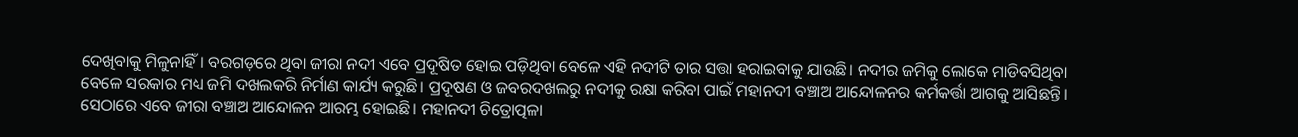ଦେଖିବାକୁ ମିଳୁନାହିଁ। ବରଗଡ଼ରେ ଥିବା ଜୀରା ନଦୀ ଏବେ ପ୍ରଦୂଷିତ ହୋଇ ପଡ଼ିଥିବା ବେଳେ ଏହି ନଦୀଟି ତାର ସତ୍ତା ହରାଇବାକୁ ଯାଉଛି। ନଦୀର ଜମିକୁ ଲୋକେ ମାଡିବସିଥିବା ବେଳେ ସରକାର ମଧ୍ୟ ଜମି ଦଖଲକରି ନିର୍ମାଣ କାର୍ଯ୍ୟ କରୁଛି। ପ୍ରଦୂଷଣ ଓ ଜବରଦଖଲରୁ ନଦୀକୁ ରକ୍ଷା କରିବା ପାଇଁ ମହାନଦୀ ବଞ୍ଚାଅ ଆନ୍ଦୋଳନର କର୍ମକର୍ତ୍ତା ଆଗକୁ ଆସିଛନ୍ତି। ସେଠାରେ ଏବେ ଜୀରା ବଞ୍ଚାଅ ଆନ୍ଦୋଳନ ଆରମ୍ଭ ହୋଇଛି। ମହାନଦୀ ଚିତ୍ରୋତ୍ପଳା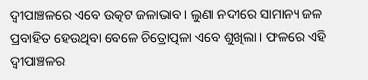ଦ୍ୱୀପାଞ୍ଚଳରେ ଏବେ ଉତ୍କଟ ଜଳାଭାବ। ଲୁଣା ନଦୀରେ ସାମାନ୍ୟ ଜଳ ପ୍ରବାହିତ ହେଉଥିବା ବେଳେ ଚିତ୍ରୋତ୍ପଳା ଏବେ ଶୁଖିଲା। ଫଳରେ ଏହି ଦ୍ୱୀପାଞ୍ଚଳର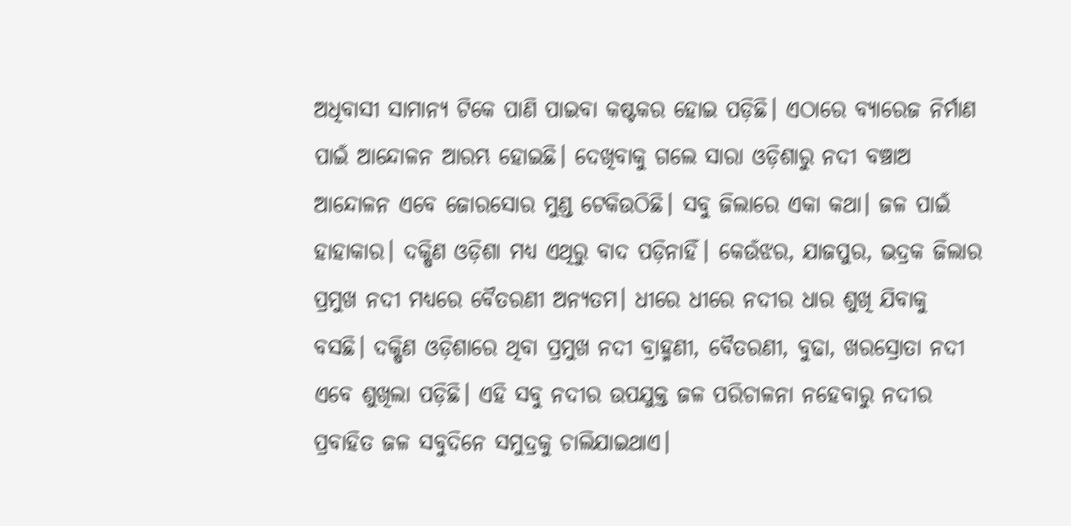ଅଧିବାସୀ ସାମାନ୍ୟ ଟିକେ ପାଣି ପାଇବା କଷ୍ଟକର ହୋଇ ପଡ଼ିଛି। ଏଠାରେ ବ୍ୟାରେଜ ନିର୍ମାଣ ପାଇଁ ଆନ୍ଦୋଳନ ଆରମ୍ଭ ହୋଇଛି। ଦେଖିବାକୁ ଗଲେ ସାରା ଓଡ଼ିଶାରୁ ନଦୀ ବଞ୍ଚାଅ ଆନ୍ଦୋଳନ ଏବେ ଜୋରସୋର ମୁଣ୍ଡ ଟେକିଉଠିଛି। ସବୁ ଜିଲାରେ ଏକା କଥା। ଜଳ ପାଇଁ ହାହାକାର। ଦକ୍ଷିଣ ଓଡ଼ିଶା ମଧ୍ୟ ଏଥିରୁ ବାଦ ପଡ଼ିନାହିଁ। କେଉଁଝର, ଯାଜପୁର, ଭଦ୍ରକ ଜିଲାର ପ୍ରମୁଖ ନଦୀ ମଧ୍ୟରେ ବୈତରଣୀ ଅନ୍ୟତମ। ଧୀରେ ଧୀରେ ନଦୀର ଧାର ଶୁଖି ଯିବାକୁ ବସଛି। ଦକ୍ଷିଣ ଓଡ଼ିଶାରେ ଥିବା ପ୍ରମୁଖ ନଦୀ ବ୍ରାହ୍ମଣୀ, ବୈତରଣୀ, ବୁଢା, ଖରସ୍ରୋତା ନଦୀ ଏବେ ଶୁଖିଲା ପଡ଼ିଛି। ଏହି ସବୁ ନଦୀର ଉପଯୁକ୍ତ ଜଳ ପରିଚାଳନା ନହେବାରୁ ନଦୀର ପ୍ରବାହିତ ଜଳ ସବୁଦିନେ ସମୁଦ୍ରକୁ ଚାଲିଯାଇଥାଏ।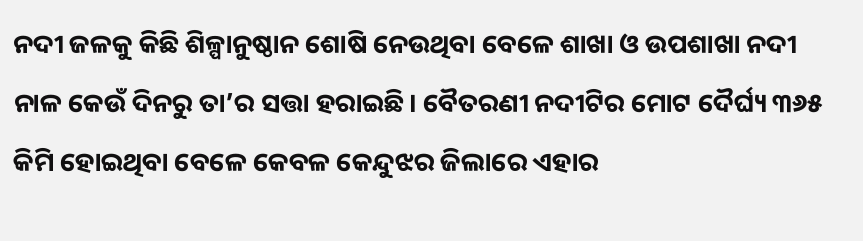ନଦୀ ଜଳକୁ କିଛି ଶିଳ୍ପାନୁଷ୍ଠାନ ଶୋଷି ନେଉଥିବା ବେଳେ ଶାଖା ଓ ଉପଶାଖା ନଦୀ ନାଳ କେଉଁ ଦିନରୁ ତା’ର ସତ୍ତା ହରାଇଛି। ବୈତରଣୀ ନଦୀଟିର ମୋଟ ଦୈର୍ଘ୍ୟ ୩୬୫ କିମି ହୋଇଥିବା ବେଳେ କେବଳ କେନ୍ଦୁଝର ଜିଲାରେ ଏହାର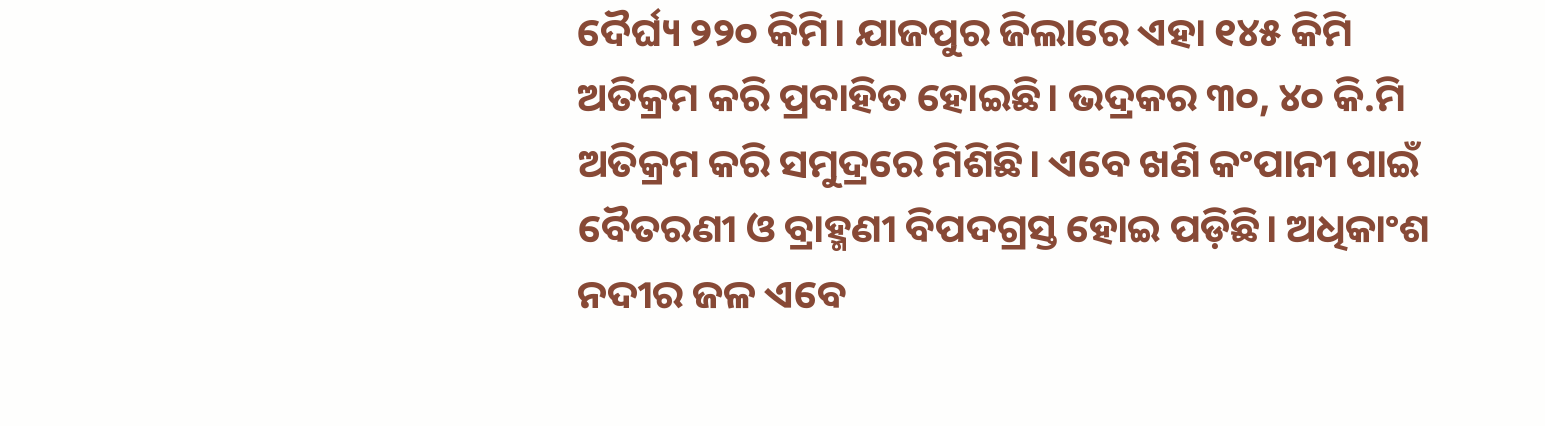ଦୈର୍ଘ୍ୟ ୨୨୦ କିମି। ଯାଜପୁର ଜିଲାରେ ଏହା ୧୪୫ କିମି ଅତିକ୍ରମ କରି ପ୍ରବାହିତ ହୋଇଛି। ଭଦ୍ରକର ୩୦, ୪୦ କି.ମି ଅତିକ୍ରମ କରି ସମୁଦ୍ରରେ ମିଶିଛି। ଏବେ ଖଣି କଂପାନୀ ପାଇଁ ବୈତରଣୀ ଓ ବ୍ରାହ୍ମଣୀ ବିପଦଗ୍ରସ୍ତ ହୋଇ ପଡ଼ିଛି। ଅଧିକାଂଶ ନଦୀର ଜଳ ଏବେ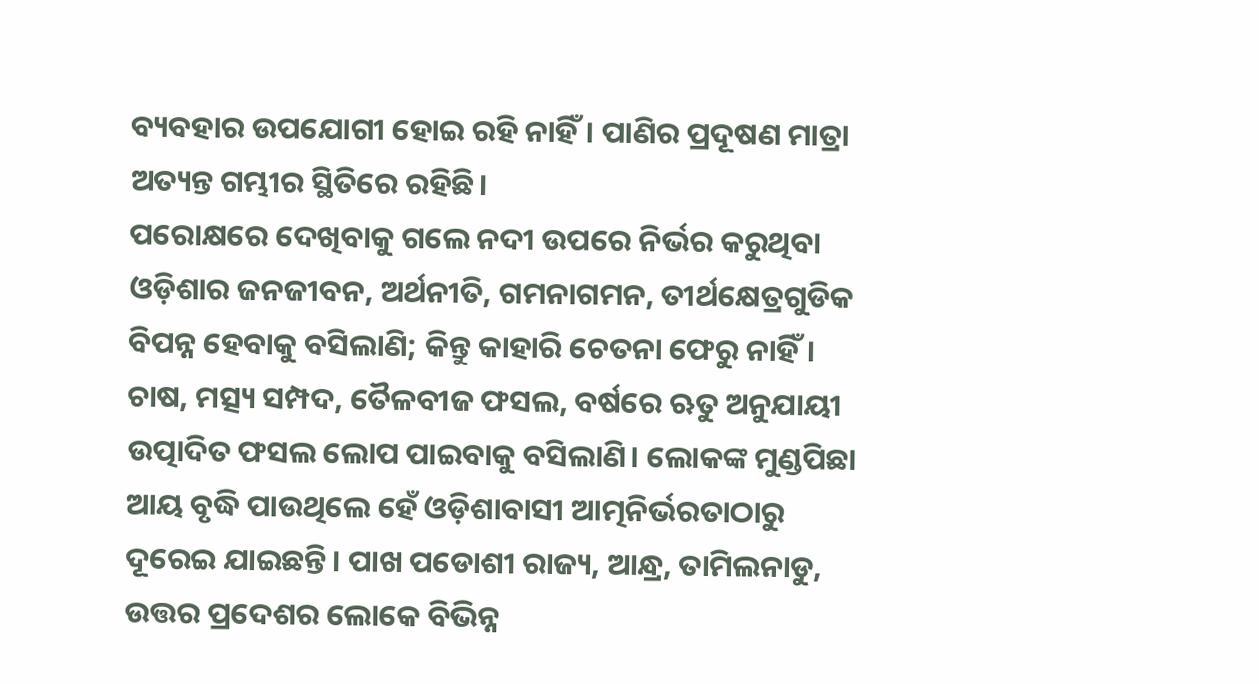ବ୍ୟବହାର ଉପଯୋଗୀ ହୋଇ ରହି ନାହିଁ। ପାଣିର ପ୍ରଦୂଷଣ ମାତ୍ରା ଅତ୍ୟନ୍ତ ଗମ୍ଭୀର ସ୍ଥିତିରେ ରହିଛି।
ପରୋକ୍ଷରେ ଦେଖିବାକୁ ଗଲେ ନଦୀ ଉପରେ ନିର୍ଭର କରୁଥିବା ଓଡ଼ିଶାର ଜନଜୀବନ, ଅର୍ଥନୀତି, ଗମନାଗମନ, ତୀର୍ଥକ୍ଷେତ୍ରଗୁଡିକ ବିପନ୍ନ ହେବାକୁ ବସିଲାଣି; କିନ୍ତୁ କାହାରି ଚେତନା ଫେରୁ ନାହିଁ। ଚାଷ, ମତ୍ସ୍ୟ ସମ୍ପଦ, ତୈଳବୀଜ ଫସଲ, ବର୍ଷରେ ଋତୁ ଅନୁଯାୟୀ ଉତ୍ପାଦିତ ଫସଲ ଲୋପ ପାଇବାକୁ ବସିଲାଣି। ଲୋକଙ୍କ ମୁଣ୍ଡପିଛା ଆୟ ବୃଦ୍ଧି ପାଉଥିଲେ ହେଁ ଓଡ଼ିଶାବାସୀ ଆତ୍ମନିର୍ଭରତାଠାରୁ ଦୂରେଇ ଯାଇଛନ୍ତି। ପାଖ ପଡୋଶୀ ରାଜ୍ୟ, ଆନ୍ଧ୍ର, ତାମିଲନାଡୁ, ଉତ୍ତର ପ୍ରଦେଶର ଲୋକେ ବିଭିନ୍ନ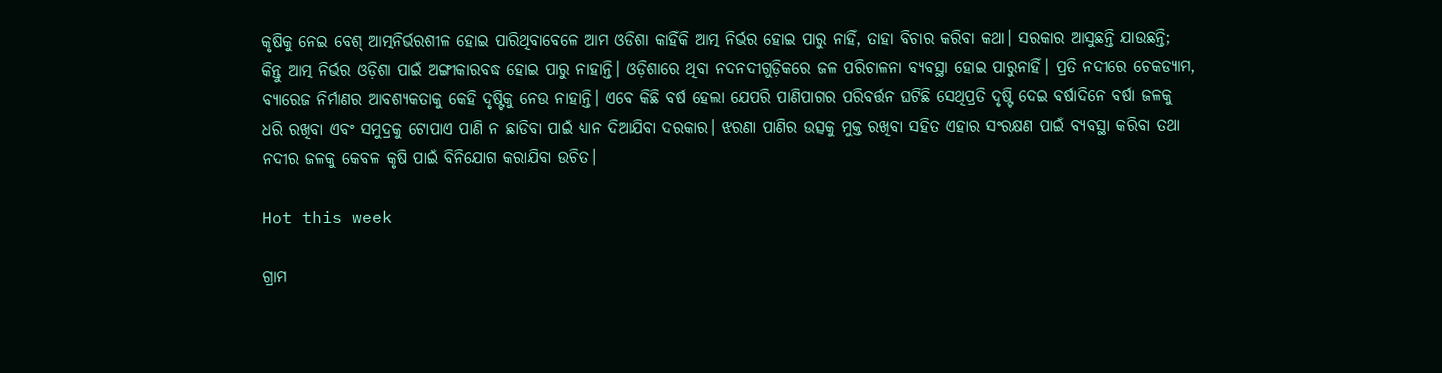କୃଷିକୁ ନେଇ ବେଶ୍‌ ଆତ୍ମନିର୍ଭରଶୀଳ ହୋଇ ପାରିଥିବାବେଳେ ଆମ ଓଡିଶା କାହିଁକି ଆତ୍ମ ନିର୍ଭର ହୋଇ ପାରୁ ନାହିଁ, ତାହା ବିଚାର କରିବା କଥା। ସରକାର ଆସୁଛନ୍ତି ଯାଉଛନ୍ତି; କିନ୍ତୁ ଆତ୍ମ ନିର୍ଭର ଓଡ଼ିଶା ପାଇଁ ଅଙ୍ଗୀକାରବଦ୍ଧ ହୋଇ ପାରୁ ନାହାନ୍ତି। ଓଡ଼ିଶାରେ ଥିବା ନଦନଦୀଗୁଡ଼ିକରେ ଜଳ ପରିଚାଳନା ବ୍ୟବସ୍ଥା ହୋଇ ପାରୁନାହିଁ। ପ୍ରତି ନଦୀରେ ଚେକଡ୍ୟାମ, ବ୍ୟାରେଜ ନିର୍ମାଣର ଆବଶ୍ୟକତାକୁ କେହି ଦୃଷ୍ଟିକୁ ନେଉ ନାହାନ୍ତି। ଏବେ କିଛି ବର୍ଷ ହେଲା ଯେପରି ପାଣିପାଗର ପରିବର୍ତ୍ତନ ଘଟିଛି ସେଥିପ୍ରତି ଦୃଷ୍ଟି ଦେଇ ବର୍ଷାଦିନେ ବର୍ଷା ଜଳକୁ ଧରି ରଖିବା ଏବଂ ସମୁଦ୍ରକୁ ଟୋପାଏ ପାଣି ନ ଛାଡିବା ପାଇଁ ଧ୍ୟାନ ଦିଆଯିବା ଦରକାର। ଝରଣା ପାଣିର ଉତ୍ସକୁ ମୁକ୍ତ ରଖିବା ସହିତ ଏହାର ସଂରକ୍ଷଣ ପାଇଁ ବ୍ୟବସ୍ଥା କରିବା ତଥା ନଦୀର ଜଳକୁ କେବଳ କୃଷି ପାଇଁ ବିନିଯୋଗ କରାଯିବା ଉଚିତ।

Hot this week

ଗ୍ରାମ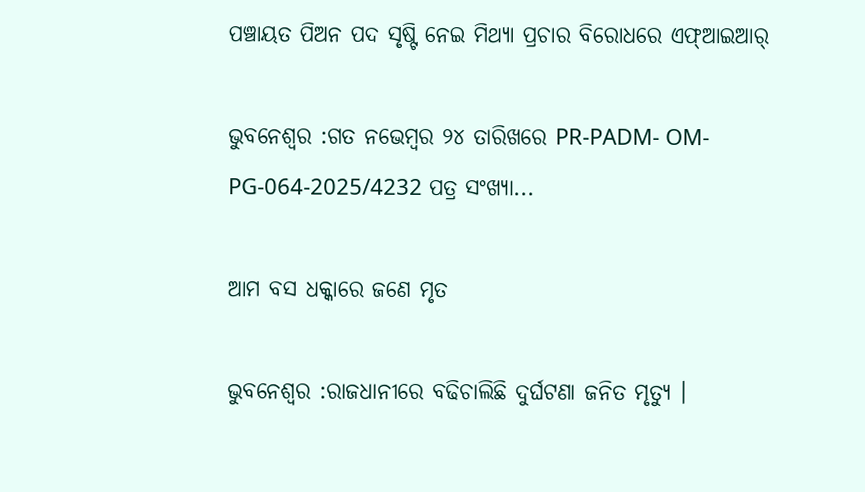ପଞ୍ଚାୟତ ପିଅନ ପଦ ସୃଷ୍ଟି ନେଇ ମିଥ୍ୟା ପ୍ରଚାର ବିରୋଧରେ ଏଫ୍‌ଆଇଆର୍

ଭୁବନେଶ୍ୱର :ଗତ ନ‌ଭେମ୍ବର ୨୪ ତାରିଖରେ PR-PADM- OM-PG-064-2025/4232 ପତ୍ର ସଂଖ୍ୟା...

ଆମ ବସ ଧକ୍କାରେ ଜଣେ ମୃତ

ଭୁବନେଶ୍ୱର :ରାଜଧାନୀରେ ବଢିଚାଲିଛି ଦୁର୍ଘଟଣା ଜନିତ ମୃତ୍ୟୁ ।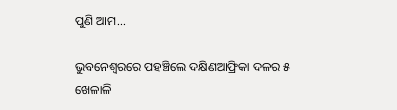ପୁଣି ଆମ...

ଭୁବନେଶ୍ଵରରେ ପହଞ୍ଚିଲେ ଦକ୍ଷିଣଆଫ୍ରିକା ଦଳର ୫ ଖେଳାଳି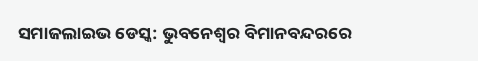ସମାଜଲାଇଭ ଡେସ୍କ: ଭୁବନେଶ୍ଵର ବିମାନବନ୍ଦରରେ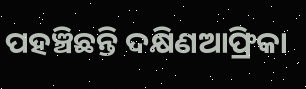ପହଞ୍ଚିଛନ୍ତି ଦକ୍ଷିଣଆଫ୍ରିକା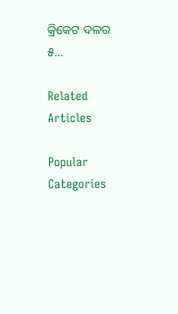କ୍ରିକେଟ ଦଳର ୫...

Related Articles

Popular Categories